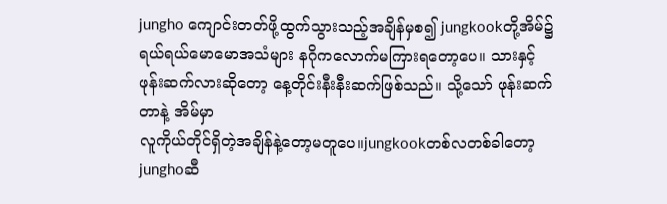jungho ကျောင်းတတ်ဖို့ထွက်သွားသည့်အချိန်မှစ၍ jungkookတို့အိမ်၌ ရယ်ရယ်မောမောအသံများ နဂိုကလောက်မကြားရတော့ပေ။ သားနှင့်ဖုန်းဆက်လားဆိုတော့ နေ့တိုင်းနီးနီးဆက်ဖြစ်သည်။ သို့သော် ဖုန်းဆက်တာနဲ့ အိမ်မှာ
လူကိုယ်တိုင်ရှိတဲ့အချိန်နဲ့တော့မတူပေ။jungkookတစ်လတစ်ခါတော့ junghoဆီ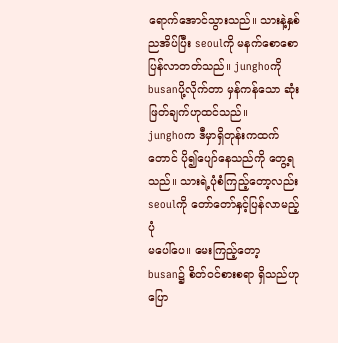ရောက်အောင်သွားသည်။ သားနဲ့နှစ်ညအိပ်ပြီး seoulကို မနက်စောစောပြန်လာတတ်သည်။ junghoကို busanပို့လိုက်တာ မှန်ကန်သော ဆုံးဖြတ်ချက်ဟုထင်သည်။
junghoက ဒီမှာရှိတုန်းကထက်တောင် ပို၍ပျော်နေသည်ကို တွေ့ရသည်။ သားရဲ့ပုံစံကြည့်တော့လည်း seoulကို တော်တော်နှင့်ပြန်လာမည့်ပုံ
မပေါ်ပေ။ မေးကြည့်တော့ busan၌ စိတ်ဝင်စားစရာ ရှိသည်ဟုပြော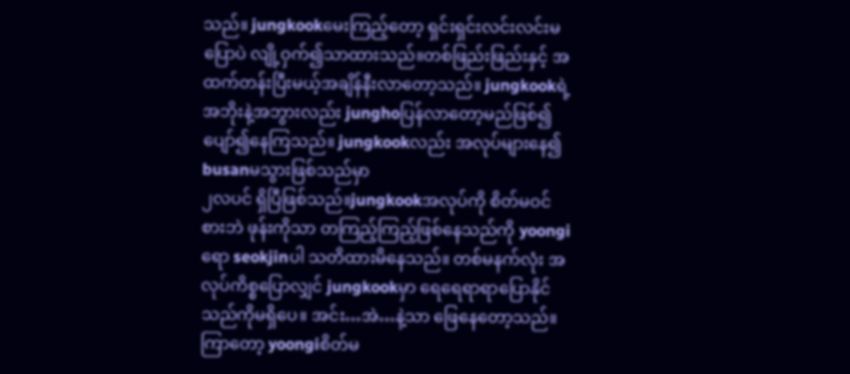သည်။ jungkookမေးကြည့်တော့ ရှင်းရှင်းလင်းလင်းမပြောပဲ လျို့ဝှက်၍သာထားသည်။တစ်ဖြည်းဖြည်းနှင့် အထက်တန်းပြီးမယ့်အချိန်နီးလာတော့သည်။ jungkookရဲ့ အဘိုးနဲ့အဘွားလည်း junghoပြန်လာတော့မည်ဖြစ်၍ ပျော်၍နေကြသည်။ jungkookလည်း အလုပ်များနေ၍ busanမသွားဖြစ်သည်မှာ
၂လပင် ရှိပြီဖြစ်သည်။jungkookအလုပ်ကို စိတ်မဝင်စားဘဲ ဖုန်းကိုသာ တကြည့်ကြည့်ဖြစ်နေသည်ကို yoongiရော seokjinပါ သတိထားမိနေသည်။ တစ်မနက်လုံး အလုပ်ကိစ္စပြောလျှင် jungkookမှာ ရေရေရာရာပြောနိုင်သည်ကိုမရှိပေ။ အင်း…အဲ…နဲ့သာ ဖြေနေတော့သည်။ ကြာတော့ yoongiစိတ်မ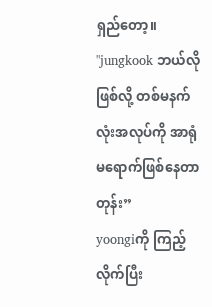ရှည်တော့။
"jungkook ဘယ်လိုဖြစ်လို့ တစ်မနက်လုံးအလုပ်ကို အာရုံမရောက်ဖြစ်နေတာတုန်း”
yoongiကို ကြည့်လိုက်ပြီး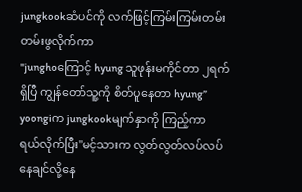jungkookဆံပင်ကို လက်ဖြင့်ကြမ်းကြမ်းတမ်းတမ်းဖွလိုက်ကာ
"junghoကြောင့် hyung သူဖုန်းမကိုင်တာ ၂ရက်ရှိပြီ ကျွန်တော်သူ့ကို စိတ်ပူနေတာ hyung”
yoongiက jungkookမျက်နှာကို ကြည့်ကာ
ရယ်လိုက်ပြီး"မင့်သားက လွတ်လွတ်လပ်လပ်နေချင်လို့နေ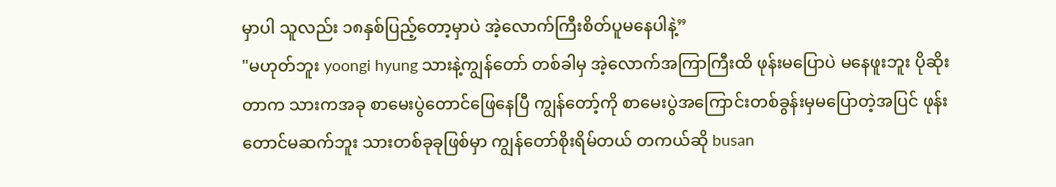မှာပါ သူလည်း ၁၈နှစ်ပြည့်တော့မှာပဲ အဲ့လောက်ကြီးစိတ်ပူမနေပါနဲ့”
"မဟုတ်ဘူး yoongi hyung သားနဲ့ကျွန်တော် တစ်ခါမှ အဲ့လောက်အကြာကြီးထိ ဖုန်းမပြောပဲ မနေဖူးဘူး ပိုဆိုးတာက သားကအခု စာမေးပွဲတောင်ဖြေနေပြီ ကျွန်တော့်ကို စာမေးပွဲအကြောင်းတစ်ခွန်းမှမပြောတဲ့အပြင် ဖုန်းတောင်မဆက်ဘူး သားတစ်ခုခုဖြစ်မှာ ကျွန်တော်စိုးရိမ်တယ် တကယ်ဆို busan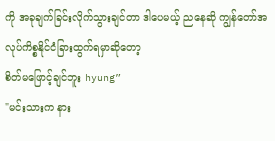ကို အခုချက်ခြင်းလိုက်သွားချင်တာ ဒါပေမယ့် ညနေဆို ကျွန်တော်အလုပ်ကိစ္စနိုင်ငံခြားထွက်ရမှာဆိုတော့
စိတ်မဖြောင့်ချင်ဘူး hyung”
"မင်းသားက နား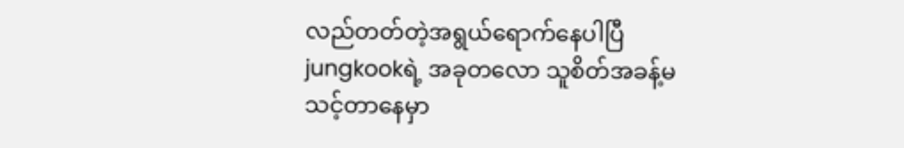လည်တတ်တဲ့အရွယ်ရောက်နေပါပြီ jungkookရဲ့ အခုတလော သူစိတ်အခန့်မသင့်တာနေမှာ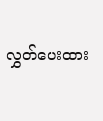လွှတ်ပေးထား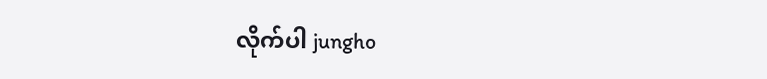လိုက်ပါ jungho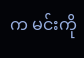က မင်းကို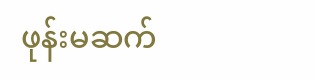ဖုန်းမဆက်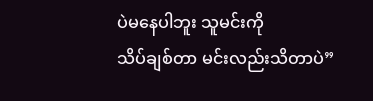ပဲမနေပါဘူး သူမင်းကို
သိပ်ချစ်တာ မင်းလည်းသိတာပဲ”